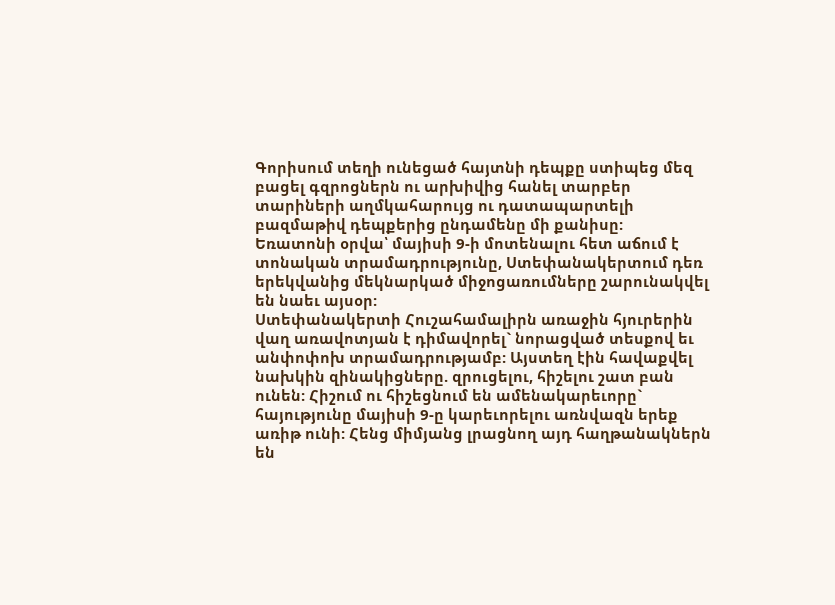Գորիսում տեղի ունեցած հայտնի դեպքը ստիպեց մեզ բացել գզրոցներն ու արխիվից հանել տարբեր տարիների աղմկահարույց ու դատապարտելի բազմաթիվ դեպքերից ընդամենը մի քանիսը:
Եռատոնի օրվա՝ մայիսի 9-ի մոտենալու հետ աճում է տոնական տրամադրությունը, Ստեփանակերտում դեռ երեկվանից մեկնարկած միջոցառումները շարունակվել են նաեւ այսօր:
Ստեփանակերտի Հուշահամալիրն առաջին հյուրերին վաղ առավոտյան է դիմավորել` նորացված տեսքով եւ անփոփոխ տրամադրությամբ: Այստեղ էին հավաքվել նախկին զինակիցները. զրուցելու, հիշելու շատ բան ունեն: Հիշում ու հիշեցնում են ամենակարեւորը` հայությունը մայիսի 9-ը կարեւորելու առնվազն երեք առիթ ունի: Հենց միմյանց լրացնող այդ հաղթանակներն են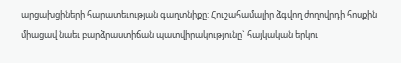արցախցիների հարատեւության գաղտնիքը: Հուշահամալիր ձգվող ժողովրդի հոսքին միացավ նաեւ բարձրաստիճան պատվիրակությունը` հայկական երկու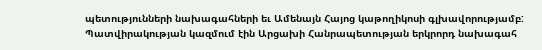պետությունների նախագահների եւ Ամենայն Հայոց կաթողիկոսի գլխավորությամբ: Պատվիրակության կազմում էին Արցախի Հանրապետության երկրորդ նախագահ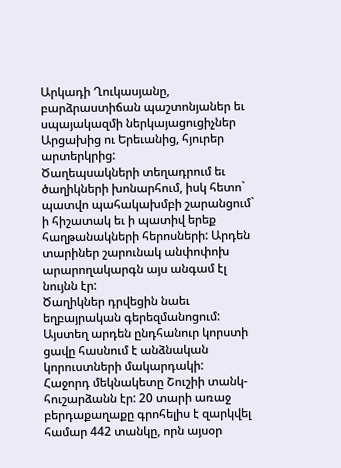Արկադի Ղուկասյանը, բարձրաստիճան պաշտոնյաներ եւ սպայակազմի ներկայացուցիչներ Արցախից ու Երեւանից, հյուրեր արտերկրից:
Ծաղեպսակների տեղադրում եւ ծաղիկների խոնարհում, իսկ հետո` պատվո պահակախմբի շարանցում` ի հիշատակ եւ ի պատիվ երեք հաղթանակների հերոսների: Արդեն տարիներ շարունակ անփոփոխ արարողակարգն այս անգամ էլ նույնն էր:
Ծաղիկներ դրվեցին նաեւ եղբայրական գերեզմանոցում: Այստեղ արդեն ընդհանուր կորստի ցավը հասնում է անձնական կորուստների մակարդակի:
Հաջորդ մեկնակետը Շուշիի տանկ-հուշարձանն էր: 20 տարի առաջ բերդաքաղաքը գրոհելիս է զարկվել համար 442 տանկը, որն այսօր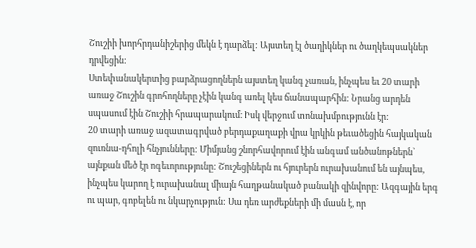Շուշիի խորհրդանիշերից մեկն է դարձել: Այստեղ էլ ծաղիկներ ու ծաղկեպսակներ դրվեցին:
Ստեփանակերտից բարձրացողներն այստեղ կանգ չառան, ինչպես եւ 20 տարի առաջ Շուշին գրոհողները չէին կանգ առել կես ճանապարհին: Նրանց արդեն սպասում էին Շուշիի հրապարակում։ Իսկ վերջում տոնախմբությունն էր:
20 տարի առաջ ազատագրված բերդաքաղաքի վրա կրկին թեւածեցին հայկական զուռնա-դհոլի հնչյունները: Միմյանց շնորհավորում էին անգամ անծանոթներն` այնքան մեծ էր ոգեւորությունը: Շուշեցիներն ու հյուրերն ուրախանում են այնպես, ինչպես կարող է ուրախանալ միայն հաղթանակած բանակի զինվորը: Ազգային երգ ու պար, գոբելեն ու նկարչություն: Սա դեռ արժեքների մի մասն է, որ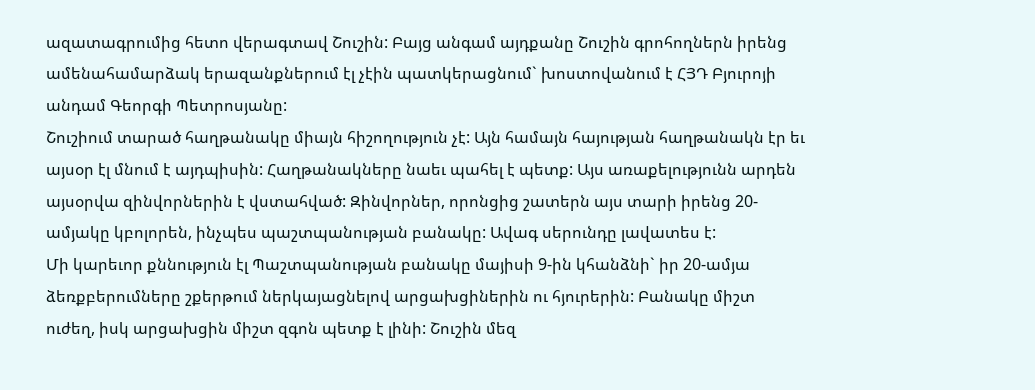ազատագրումից հետո վերագտավ Շուշին: Բայց անգամ այդքանը Շուշին գրոհողներն իրենց ամենահամարձակ երազանքներում էլ չէին պատկերացնում` խոստովանում է ՀՅԴ Բյուրոյի անդամ Գեորգի Պետրոսյանը:
Շուշիում տարած հաղթանակը միայն հիշողություն չէ: Այն համայն հայության հաղթանակն էր եւ այսօր էլ մնում է այդպիսին: Հաղթանակները նաեւ պահել է պետք: Այս առաքելությունն արդեն այսօրվա զինվորներին է վստահված: Զինվորներ, որոնցից շատերն այս տարի իրենց 20-ամյակը կբոլորեն, ինչպես պաշտպանության բանակը: Ավագ սերունդը լավատես է:
Մի կարեւոր քննություն էլ Պաշտպանության բանակը մայիսի 9-ին կհանձնի` իր 20-ամյա ձեռքբերումները շքերթում ներկայացնելով արցախցիներին ու հյուրերին: Բանակը միշտ ուժեղ, իսկ արցախցին միշտ զգոն պետք է լինի: Շուշին մեզ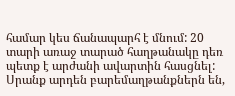համար կես ճանապարհ է մնում: 20 տարի առաջ տարած հաղթանակը դեռ պետք է արժանի ավարտին հասցնել: Սրանք արդեն բարեմաղթանքներն են,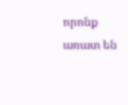որոնք առատ են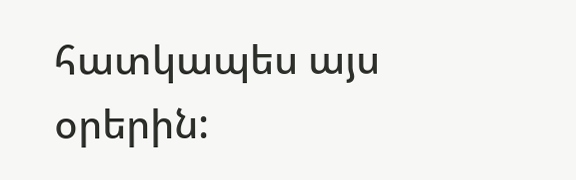հատկապես այս օրերին: